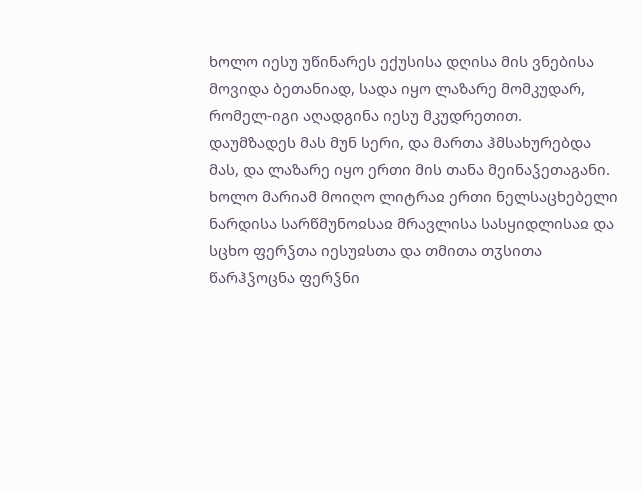ხოლო იესუ უწინარეს ექუსისა დღისა მის ვნებისა მოვიდა ბეთანიად, სადა იყო ლაზარე მომკუდარ, რომელ-იგი აღადგინა იესუ მკუდრეთით.
დაუმზადეს მას მუნ სერი, და მართა ჰმსახურებდა მას, და ლაზარე იყო ერთი მის თანა მეინაჴეთაგანი.
ხოლო მარიამ მოიღო ლიტრაჲ ერთი ნელსაცხებელი ნარდისა სარწმუნოჲსაჲ მრავლისა სასყიდლისაჲ და სცხო ფერჴთა იესუჲსთა და თმითა თჳსითა წარჰჴოცნა ფერჴნი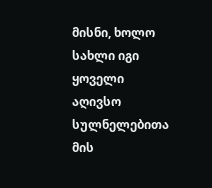მისნი, ხოლო სახლი იგი ყოველი აღივსო სულნელებითა მის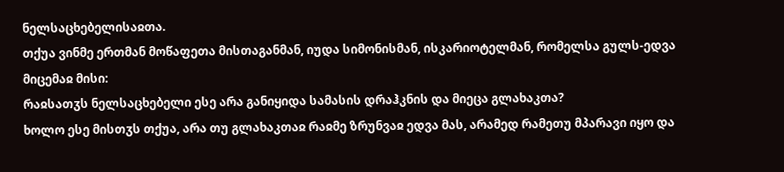ნელსაცხებელისაჲთა.
თქუა ვინმე ერთმან მოწაფეთა მისთაგანმან, იუდა სიმონისმან, ისკარიოტელმან, რომელსა გულს-ედვა მიცემაჲ მისი:
რაჲსათჳს ნელსაცხებელი ესე არა განიყიდა სამასის დრაჰკნის და მიეცა გლახაკთა?
ხოლო ესე მისთჳს თქუა, არა თუ გლახაკთაჲ რაჲმე ზრუნვაჲ ედვა მას, არამედ რამეთუ მპარავი იყო და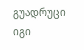გუადრუცი იგი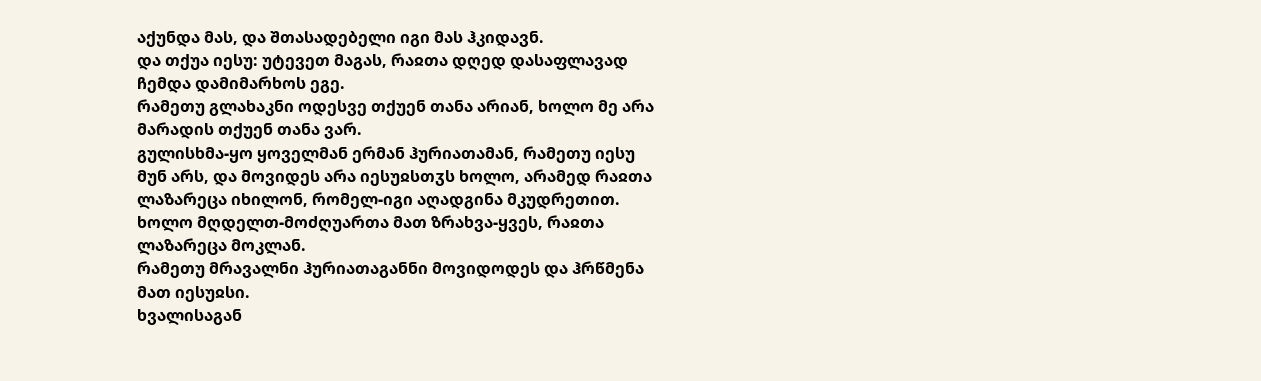აქუნდა მას, და შთასადებელი იგი მას ჰკიდავნ.
და თქუა იესუ: უტევეთ მაგას, რაჲთა დღედ დასაფლავად ჩემდა დამიმარხოს ეგე.
რამეთუ გლახაკნი ოდესვე თქუენ თანა არიან, ხოლო მე არა მარადის თქუენ თანა ვარ.
გულისხმა-ყო ყოველმან ერმან ჰურიათამან, რამეთუ იესუ მუნ არს, და მოვიდეს არა იესუჲსთჳს ხოლო, არამედ რაჲთა ლაზარეცა იხილონ, რომელ-იგი აღადგინა მკუდრეთით.
ხოლო მღდელთ-მოძღუართა მათ ზრახვა-ყვეს, რაჲთა ლაზარეცა მოკლან.
რამეთუ მრავალნი ჰურიათაგანნი მოვიდოდეს და ჰრწმენა მათ იესუჲსი.
ხვალისაგან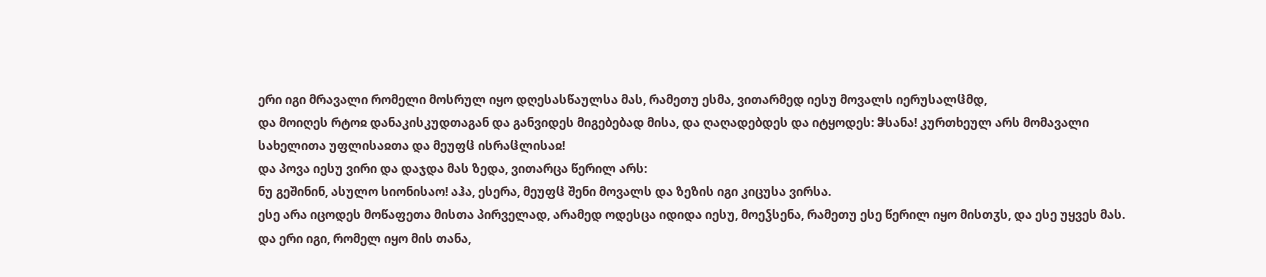ერი იგი მრავალი რომელი მოსრულ იყო დღესასწაულსა მას, რამეთუ ესმა, ვითარმედ იესუ მოვალს იერუსალჱმდ,
და მოიღეს რტოჲ დანაკისკუდთაგან და განვიდეს მიგებებად მისა, და ღაღადებდეს და იტყოდეს: ჵსანა! კურთხეულ არს მომავალი სახელითა უფლისაჲთა და მეუფჱ ისრაჱლისაჲ!
და პოვა იესუ ვირი და დაჯდა მას ზედა, ვითარცა წერილ არს:
ნუ გეშინინ, ასულო სიონისაო! აჰა, ესერა, მეუფჱ შენი მოვალს და ზეზის იგი კიცუსა ვირსა.
ესე არა იცოდეს მოწაფეთა მისთა პირველად, არამედ ოდესცა იდიდა იესუ, მოეჴსენა, რამეთუ ესე წერილ იყო მისთჳს, და ესე უყვეს მას.
და ერი იგი, რომელ იყო მის თანა,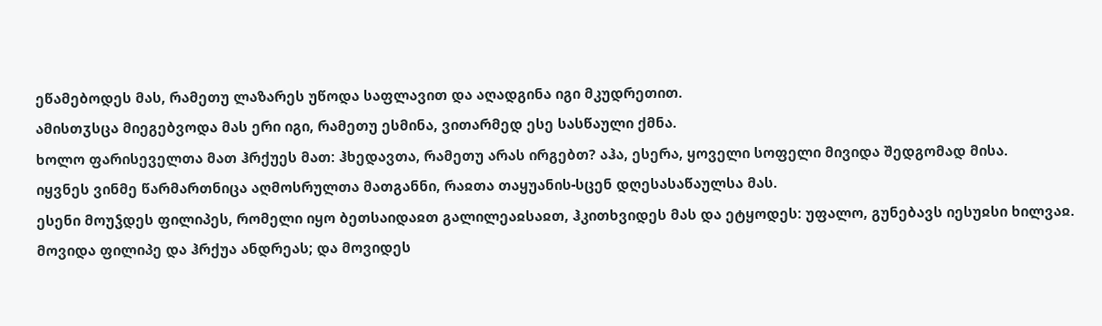ეწამებოდეს მას, რამეთუ ლაზარეს უწოდა საფლავით და აღადგინა იგი მკუდრეთით.
ამისთჳსცა მიეგებვოდა მას ერი იგი, რამეთუ ესმინა, ვითარმედ ესე სასწაული ქმნა.
ხოლო ფარისეველთა მათ ჰრქუეს მათ: ჰხედავთა, რამეთუ არას ირგებთ? აჰა, ესერა, ყოველი სოფელი მივიდა შედგომად მისა.
იყვნეს ვინმე წარმართნიცა აღმოსრულთა მათგანნი, რაჲთა თაყუანის-სცენ დღესასაწაულსა მას.
ესენი მოუჴდეს ფილიპეს, რომელი იყო ბეთსაიდაჲთ გალილეაჲსაჲთ, ჰკითხვიდეს მას და ეტყოდეს: უფალო, გუნებავს იესუჲსი ხილვაჲ.
მოვიდა ფილიპე და ჰრქუა ანდრეას; და მოვიდეს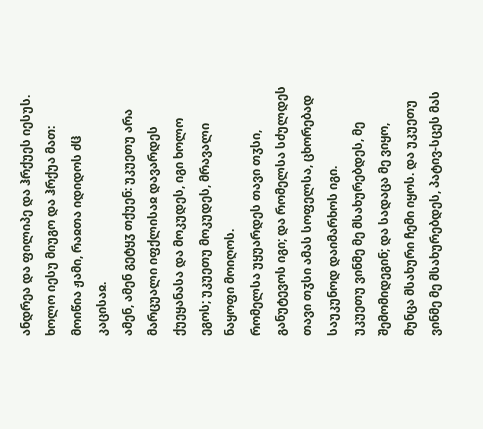ანდრეა და ფილიპე და ჰრქუეს იესუს.
ხოლო იესუ მიუგო და ჰრქუა მათ: მოიწია ჟამი, რაჲთა იდიდოს ძჱ კაცისაჲ.
ამენ, ამენ გეტყჳ თქუენ: უკუეთუ არა მარცუალი იფქლისაჲ დავარდეს ქუეყანასა და მოკუდეს, იგი ხოლო ეგოს; უკუეთუ მოკუდეს, მრავალი ნაყოფი მოიღოს.
რომელსა უყუარდეს თავი თჳსი, განუტევოს იგი; და რომელსა სძულდეს თავი თჳსი ამას სოფელსა, ცხორებად საუკუნოდ დაიმარხოს იგი.
უკუეთუ ვინმე მე მსახურებდეს, მე შემომიდეგინ; და სადაცა მე ვიყო, მუნცა მსახური ჩემი იყოს. და უკუეთუ ვინმე მე მსახურებდეს, პატივ-სცეს მას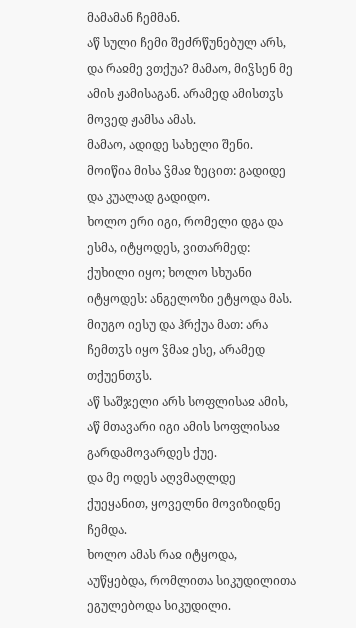მამამან ჩემმან.
აწ სული ჩემი შეძრწუნებულ არს, და რაჲმე ვთქუა? მამაო, მიჴსენ მე ამის ჟამისაგან. არამედ ამისთჳს მოვედ ჟამსა ამას.
მამაო, ადიდე სახელი შენი. მოიწია მისა ჴმაჲ ზეცით: გადიდე და კუალად გადიდო.
ხოლო ერი იგი, რომელი დგა და ესმა, იტყოდეს, ვითარმედ: ქუხილი იყო; ხოლო სხუანი იტყოდეს: ანგელოზი ეტყოდა მას.
მიუგო იესუ და ჰრქუა მათ: არა ჩემთჳს იყო ჴმაჲ ესე, არამედ თქუენთჳს.
აწ საშჯელი არს სოფლისაჲ ამის, აწ მთავარი იგი ამის სოფლისაჲ გარდამოვარდეს ქუე.
და მე ოდეს აღვმაღლდე ქუეყანით, ყოველნი მოვიზიდნე ჩემდა.
ხოლო ამას რაჲ იტყოდა, აუწყებდა, რომლითა სიკუდილითა ეგულებოდა სიკუდილი.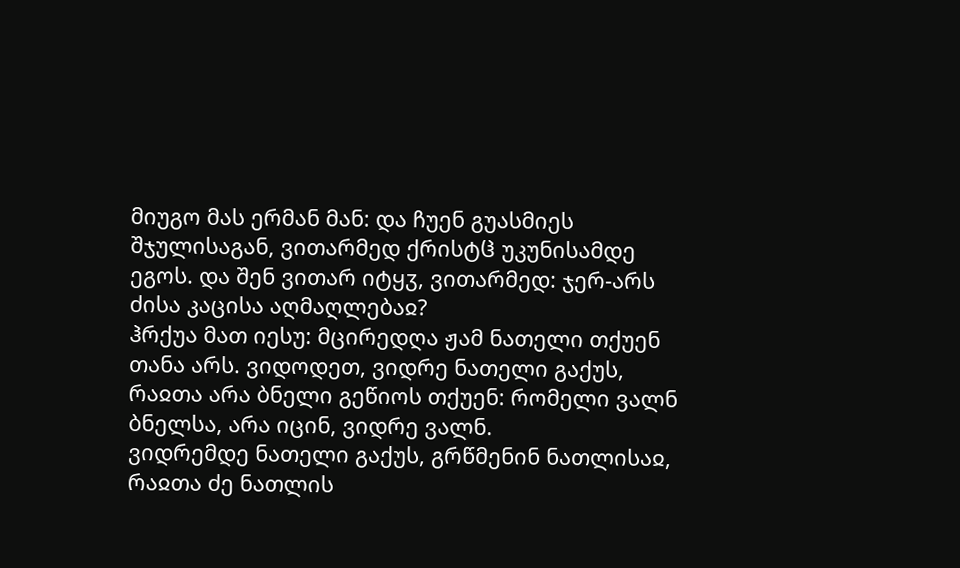მიუგო მას ერმან მან: და ჩუენ გუასმიეს შჯულისაგან, ვითარმედ ქრისტჱ უკუნისამდე ეგოს. და შენ ვითარ იტყჳ, ვითარმედ: ჯერ-არს ძისა კაცისა აღმაღლებაჲ?
ჰრქუა მათ იესუ: მცირედღა ჟამ ნათელი თქუენ თანა არს. ვიდოდეთ, ვიდრე ნათელი გაქუს, რაჲთა არა ბნელი გეწიოს თქუენ: რომელი ვალნ ბნელსა, არა იცინ, ვიდრე ვალნ.
ვიდრემდე ნათელი გაქუს, გრწმენინ ნათლისაჲ, რაჲთა ძე ნათლის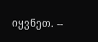იყვნეთ. --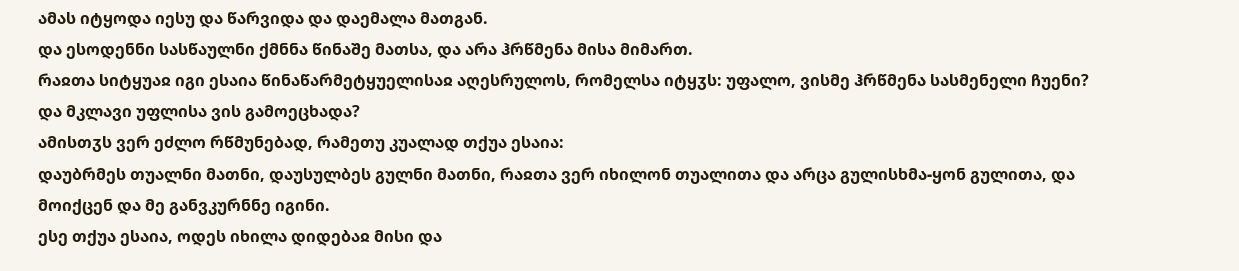ამას იტყოდა იესუ და წარვიდა და დაემალა მათგან.
და ესოდენნი სასწაულნი ქმნნა წინაშე მათსა, და არა ჰრწმენა მისა მიმართ.
რაჲთა სიტყუაჲ იგი ესაია წინაწარმეტყუელისაჲ აღესრულოს, რომელსა იტყჳს: უფალო, ვისმე ჰრწმენა სასმენელი ჩუენი? და მკლავი უფლისა ვის გამოეცხადა?
ამისთჳს ვერ ეძლო რწმუნებად, რამეთუ კუალად თქუა ესაია:
დაუბრმეს თუალნი მათნი, დაუსულბეს გულნი მათნი, რაჲთა ვერ იხილონ თუალითა და არცა გულისხმა-ყონ გულითა, და მოიქცენ და მე განვკურნნე იგინი.
ესე თქუა ესაია, ოდეს იხილა დიდებაჲ მისი და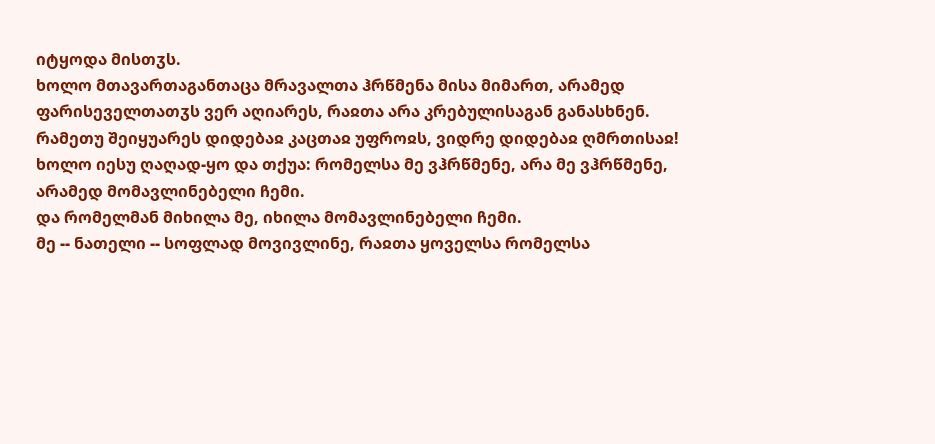იტყოდა მისთჳს.
ხოლო მთავართაგანთაცა მრავალთა ჰრწმენა მისა მიმართ, არამედ ფარისეველთათჳს ვერ აღიარეს, რაჲთა არა კრებულისაგან განასხნენ.
რამეთუ შეიყუარეს დიდებაჲ კაცთაჲ უფროჲს, ვიდრე დიდებაჲ ღმრთისაჲ!
ხოლო იესუ ღაღად-ყო და თქუა: რომელსა მე ვჰრწმენე, არა მე ვჰრწმენე, არამედ მომავლინებელი ჩემი.
და რომელმან მიხილა მე, იხილა მომავლინებელი ჩემი.
მე -- ნათელი -- სოფლად მოვივლინე, რაჲთა ყოველსა რომელსა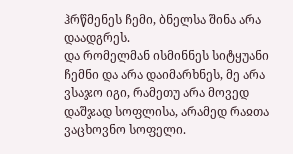ჰრწმენეს ჩემი, ბნელსა შინა არა დაადგრეს.
და რომელმან ისმინნეს სიტყუანი ჩემნი და არა დაიმარხნეს, მე არა ვსაჯო იგი, რამეთუ არა მოვედ დაშჯად სოფლისა, არამედ რაჲთა ვაცხოვნო სოფელი.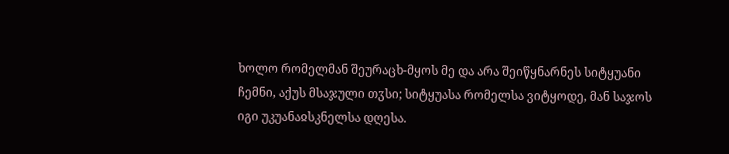ხოლო რომელმან შეურაცხ-მყოს მე და არა შეიწყნარნეს სიტყუანი ჩემნი, აქუს მსაჯული თჳსი; სიტყუასა რომელსა ვიტყოდე, მან საჯოს იგი უკუანაჲსკნელსა დღესა.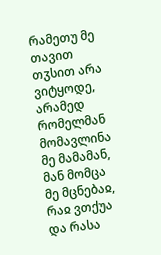რამეთუ მე თავით თჳსით არა ვიტყოდე, არამედ რომელმან მომავლინა მე მამამან, მან მომცა მე მცნებაჲ, რაჲ ვთქუა და რასა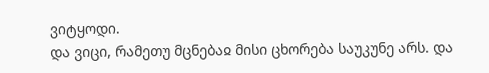ვიტყოდი.
და ვიცი, რამეთუ მცნებაჲ მისი ცხორება საუკუნე არს. და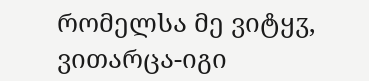რომელსა მე ვიტყჳ, ვითარცა-იგი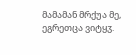მამამან მრქუა მე, ეგრეთცა ვიტყჳ.